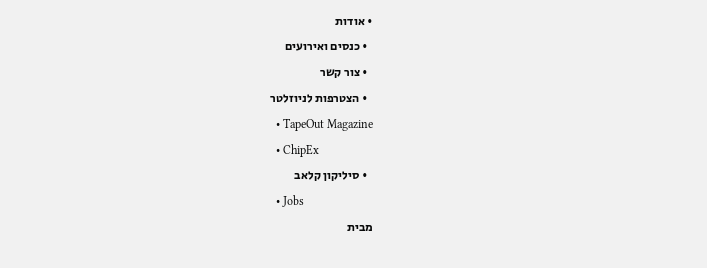• אודות
  • כנסים ואירועים
  • צור קשר
  • הצטרפות לניוזלטר
  • TapeOut Magazine
  • ChipEx
  • סיליקון קלאב
  • Jobs
מבית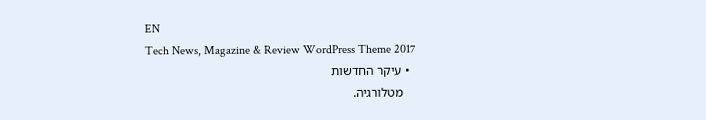EN
Tech News, Magazine & Review WordPress Theme 2017
  • עיקר החדשות
    מטלורגיה.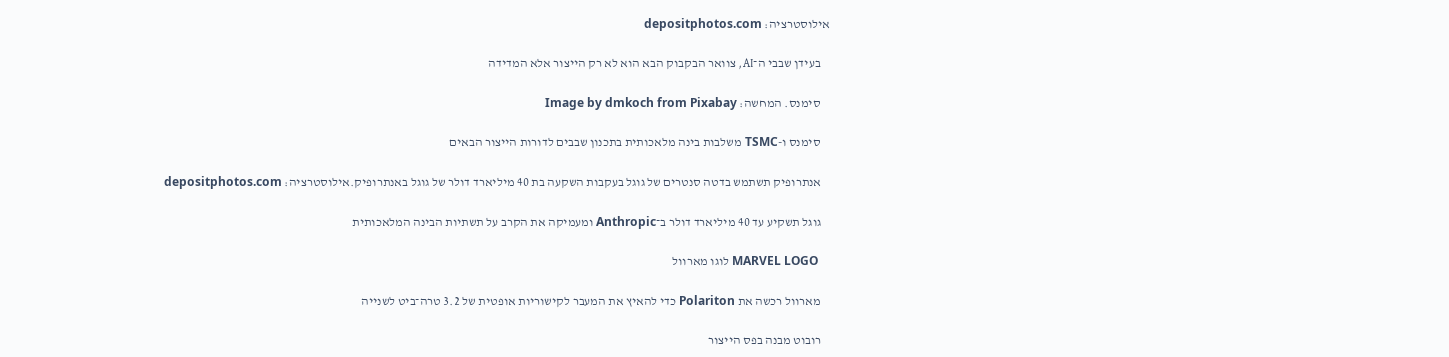אילוסטרציה: depositphotos.com

    בעידן שבבי ה־AI, צוואר הבקבוק הבא הוא לא רק הייצור אלא המדידה

    סימנס. המחשה: Image by dmkoch from Pixabay

    סימנס ו-TSMC משלבות בינה מלאכותית בתכנון שבבים לדורות הייצור הבאים

    אנתרופיק תשתמש בדטה סנטרים של גוגל בעקבות השקעה בת 40 מיליארד דולר של גוגל באנתרופיק.אילוסטרציה: depositphotos.com

    גוגל תשקיע עד 40 מיליארד דולר ב־Anthropic ומעמיקה את הקרב על תשתיות הבינה המלאכותית

    MARVEL LOGO לוגו מארוול

    מארוול רכשה את Polariton כדי להאיץ את המעבר לקישוריות אופטית של 3.2 טרה־ביט לשנייה

    רובוט מבנה בפס הייצור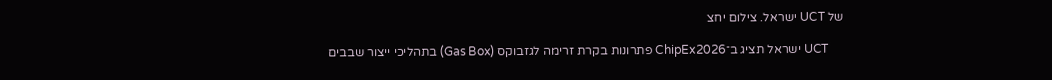של UCT ישראל. צילום יחצ

     UCT ישראל תציג ב־ChipEx2026 פתרונות בקרת זרימה לגזבוקס (Gas Box) בתהליכי ייצור שבבים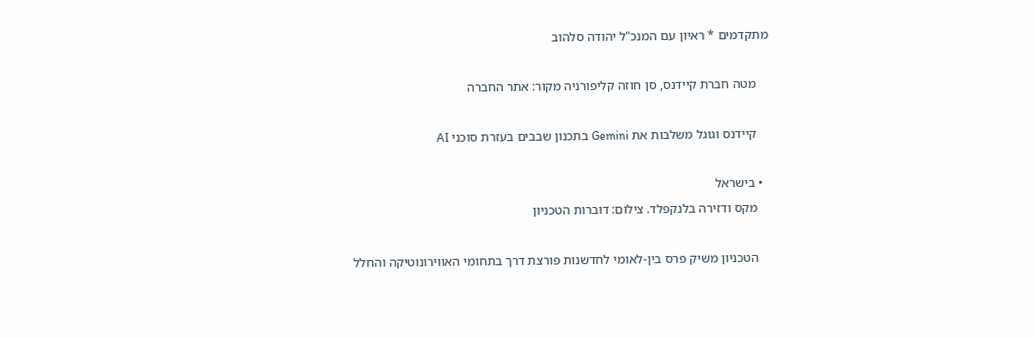מתקדמים * ראיון עם המנכ"ל יהודה סלהוב

    מטה חברת קיידנס, סן חוזה קליפורניה מקור: אתר החברה

    קיידנס וגוגל משלבות את Gemini בתכנון שבבים בעזרת סוכני AI

  • בישראל
    מקס ודזירה בלנקפלד. צילום: דוברות הטכניון

    הטכניון משיק פרס בין-לאומי לחדשנות פורצת דרך בתחומי האווירונוטיקה והחלל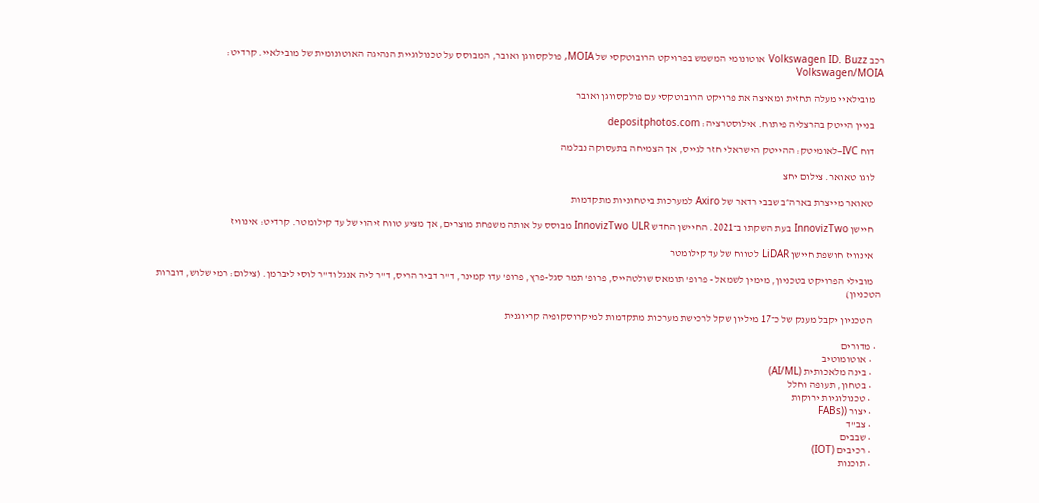רכב Volkswagen ID. Buzz אוטונומי המשמש בפרויקט הרובוטקסי של MOIA, פולקסווגן ואובר, המבוסס על טכנולוגיית הנהיגה האוטונומית של מובילאיי. קרדיט: Volkswagen/MOIA

    מובילאיי מעלה תחזית ומאיצה את פרויקט הרובוטקסי עם פולקסווגן ואובר

    בניין הייטק בהרצליה פיתוח. אילוסטרציה: depositphotos.com

    דוח IVC–לאומיטק: ההייטק הישראלי חזר לגייס, אך הצמיחה בתעסוקה נבלמה

    לוגו טאואר. צילום יחצ

    טאואר מייצרת בארה״ב שבבי רדאר של Axiro למערכות ביטחוניות מתקדמות

    חיישן InnovizTwo בעת השקתו ב־2021. החיישן החדש InnovizTwo ULR מבוסס על אותה משפחת מוצרים, אך מציע טווח זיהוי של עד קילומטר. קרדיט: אינוויז

    אינוויז חושפת חיישן LiDAR לטווח של עד קילומטר

    מובילי הפרויקט בטכניון, מימין לשמאל - פרופ' תומאס שולטהייס, פרופ' תמר סגל-פרץ, פרופ' עדו קמינר, ד"ר דביר הריס, ד"ר ליה אנגל וד"ר לוסי ליברמן. (צילום: רמי שלוש, דוברות הטכניון)

    הטכניון יקבל מענק של כ־17 מיליון שקל לרכישת מערכות מתקדמות למיקרוסקופיה קריוגנית

  • מדורים
    • אוטומוטיב
    • בינה מלאכותית (AI/ML)
    • בטחון, תעופה וחלל
    • טכנולוגיות ירוקות
    • יצור ((FABs
    • צב"ד
    • שבבים
    • רכיבים (IOT)
    • תוכנות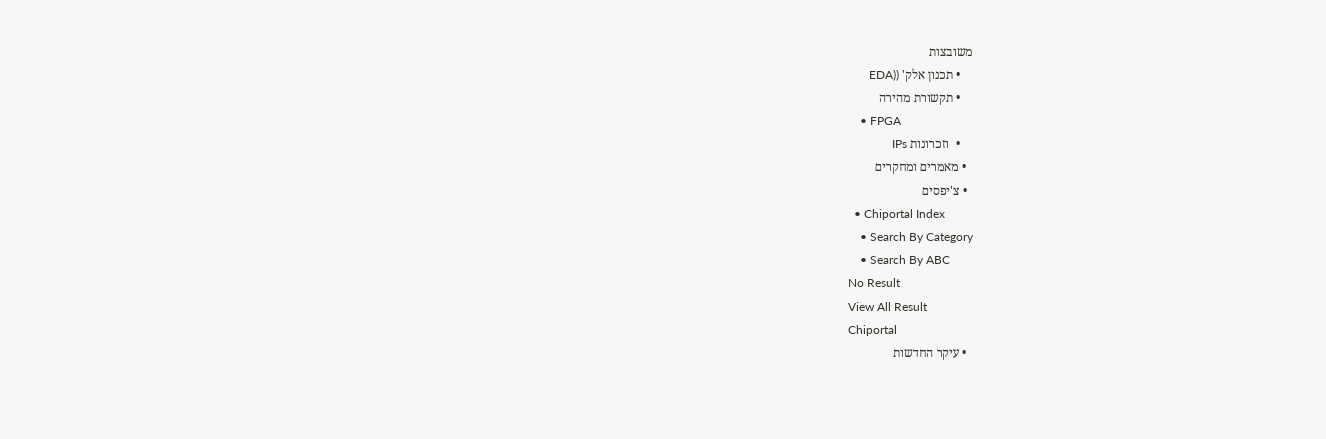משובצות
    • תכנון אלק' ((EDA
    • תקשורת מהירה
    • FPGA
    •  וזכרונות IPs
  • מאמרים ומחקרים
  • צ'יפסים
  • Chiportal Index
    • Search By Category
    • Search By ABC
No Result
View All Result
Chiportal
  • עיקר החדשות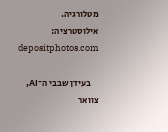מטלורגיה. אילוסטרציה: depositphotos.com

    בעידן שבבי ה־AI, צוואר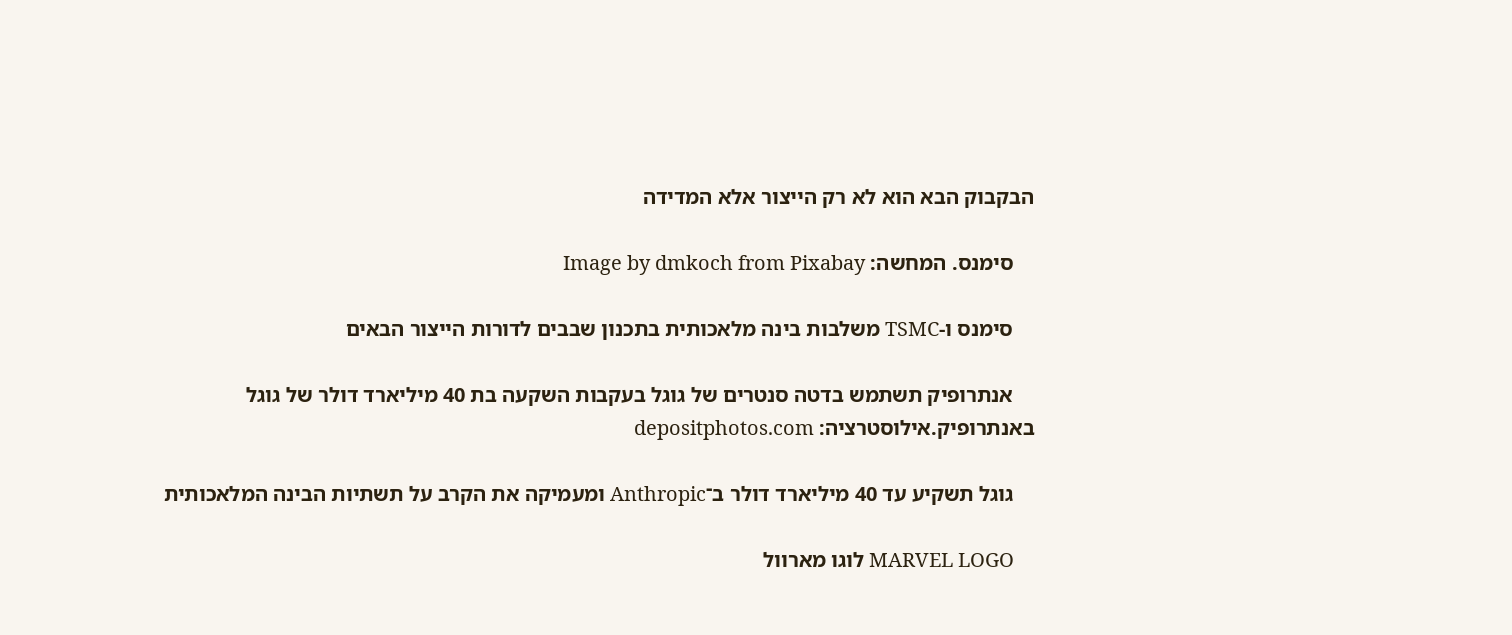הבקבוק הבא הוא לא רק הייצור אלא המדידה

    סימנס. המחשה: Image by dmkoch from Pixabay

    סימנס ו-TSMC משלבות בינה מלאכותית בתכנון שבבים לדורות הייצור הבאים

    אנתרופיק תשתמש בדטה סנטרים של גוגל בעקבות השקעה בת 40 מיליארד דולר של גוגל באנתרופיק.אילוסטרציה: depositphotos.com

    גוגל תשקיע עד 40 מיליארד דולר ב־Anthropic ומעמיקה את הקרב על תשתיות הבינה המלאכותית

    MARVEL LOGO לוגו מארוול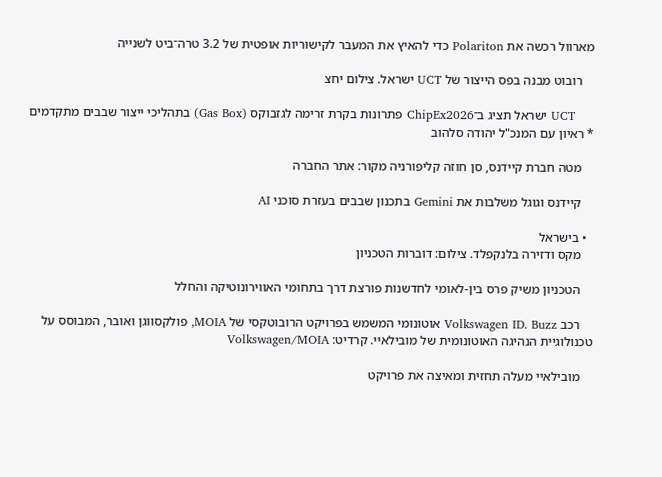מארוול רכשה את Polariton כדי להאיץ את המעבר לקישוריות אופטית של 3.2 טרה־ביט לשנייה

    רובוט מבנה בפס הייצור של UCT ישראל. צילום יחצ

     UCT ישראל תציג ב־ChipEx2026 פתרונות בקרת זרימה לגזבוקס (Gas Box) בתהליכי ייצור שבבים מתקדמים * ראיון עם המנכ"ל יהודה סלהוב

    מטה חברת קיידנס, סן חוזה קליפורניה מקור: אתר החברה

    קיידנס וגוגל משלבות את Gemini בתכנון שבבים בעזרת סוכני AI

  • בישראל
    מקס ודזירה בלנקפלד. צילום: דוברות הטכניון

    הטכניון משיק פרס בין-לאומי לחדשנות פורצת דרך בתחומי האווירונוטיקה והחלל

    רכב Volkswagen ID. Buzz אוטונומי המשמש בפרויקט הרובוטקסי של MOIA, פולקסווגן ואובר, המבוסס על טכנולוגיית הנהיגה האוטונומית של מובילאיי. קרדיט: Volkswagen/MOIA

    מובילאיי מעלה תחזית ומאיצה את פרויקט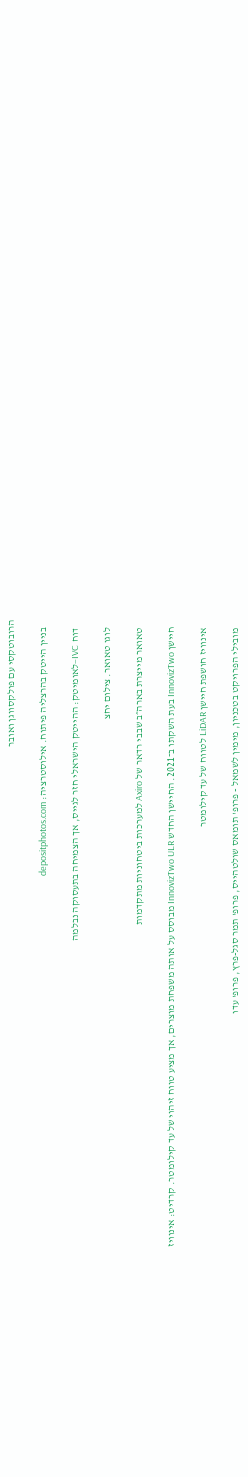הרובוטקסי עם פולקסווגן ואובר

    בניין הייטק בהרצליה פיתוח. אילוסטרציה: depositphotos.com

    דוח IVC–לאומיטק: ההייטק הישראלי חזר לגייס, אך הצמיחה בתעסוקה נבלמה

    לוגו טאואר. צילום יחצ

    טאואר מייצרת בארה״ב שבבי רדאר של Axiro למערכות ביטחוניות מתקדמות

    חיישן InnovizTwo בעת השקתו ב־2021. החיישן החדש InnovizTwo ULR מבוסס על אותה משפחת מוצרים, אך מציע טווח זיהוי של עד קילומטר. קרדיט: אינוויז

    אינוויז חושפת חיישן LiDAR לטווח של עד קילומטר

    מובילי הפרויקט בטכניון, מימין לשמאל - פרופ' תומאס שולטהייס, פרופ' תמר סגל-פרץ, פרופ' עדו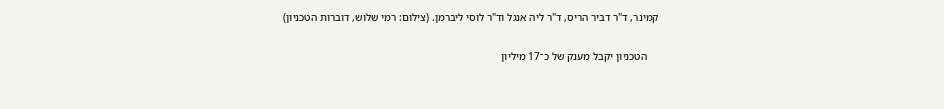קמינר, ד"ר דביר הריס, ד"ר ליה אנגל וד"ר לוסי ליברמן. (צילום: רמי שלוש, דוברות הטכניון)

    הטכניון יקבל מענק של כ־17 מיליון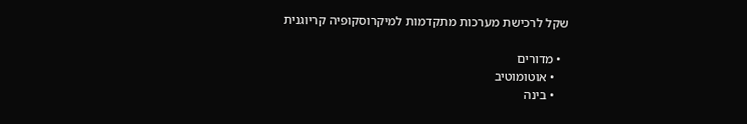שקל לרכישת מערכות מתקדמות למיקרוסקופיה קריוגנית

  • מדורים
    • אוטומוטיב
    • בינה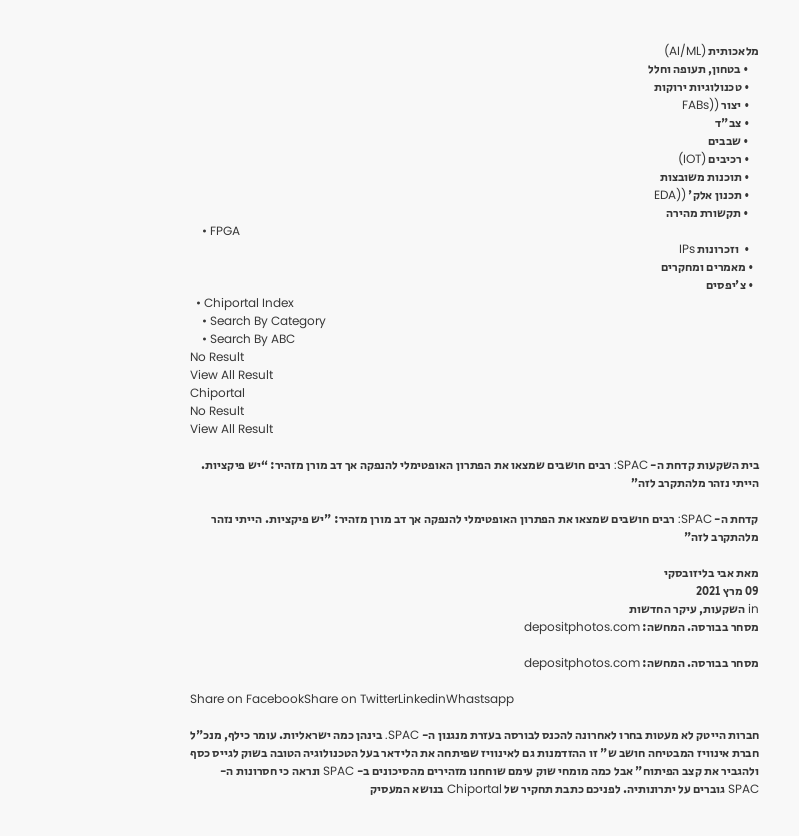מלאכותית (AI/ML)
    • בטחון, תעופה וחלל
    • טכנולוגיות ירוקות
    • יצור ((FABs
    • צב"ד
    • שבבים
    • רכיבים (IOT)
    • תוכנות משובצות
    • תכנון אלק' ((EDA
    • תקשורת מהירה
    • FPGA
    •  וזכרונות IPs
  • מאמרים ומחקרים
  • צ'יפסים
  • Chiportal Index
    • Search By Category
    • Search By ABC
No Result
View All Result
Chiportal
No Result
View All Result

בית השקעות קדחת ה- SPAC: רבים חושבים שמצאו את הפתרון האופטימלי להנפקה אך דב מורן מזהיר: “יש פיקציות. הייתי נזהר מלהתקרב לזה”

קדחת ה- SPAC: רבים חושבים שמצאו את הפתרון האופטימלי להנפקה אך דב מורן מזהיר: "יש פיקציות. הייתי נזהר מלהתקרב לזה"

מאת אבי בליזובסקי
09 מרץ 2021
in השקעות, עיקר החדשות
מסחר בבורסה. המחשה: depositphotos.com

מסחר בבורסה. המחשה: depositphotos.com

Share on FacebookShare on TwitterLinkedinWhastsapp

חברות הייטק לא מעטות בחרו לאחרונה להכנס לבורסה בעזרת מנגנון ה- SPAC. בינהן כמה ישראליות. עומר כילף, מנכ"ל חברת אינוויז המבטיחה חושב ש" זו ההזדמנות גם לאינוויז שפיתחה את הלידאר בעל הטכנולוגיה הטובה בשוק לגייס כסף ולהגביר את קצב הפיתוח" אבל כמה מומחי שוק עימם שוחחנו מזהירים מהסיכונים ב- SPAC ונראה כי חסרונות ה- SPAC גוברים על יתרונותיה. לפניכם כתבת תחקיר של Chiportal בנושא המעסיק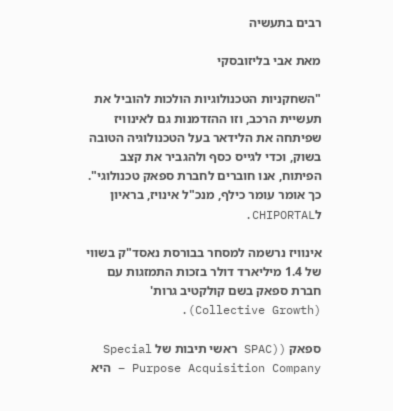רבים בתעשיה

מאת אבי בליזובסקי

"השחקניות הטכנולוגיות הולכות להוביל את תעשיית הרכב, וזו ההזדמנות גם לאינוויז שפיתחה את הלידאר בעל הטכנולוגיה הטובה בשוק, וכדי לגייס כסף ולהגביר את קצב הפיתוח, אנו חוברים לחברת ספאק טכנולוגי". כך אומר עומר כילף, מנכ"ל אינויז, בראיון לCHIPORTAL.

אינוויז נרשמה למסחר בבורסת נאסד"ק בשווי של 1.4 מיליארד דולר בזכות התמזגות עם חברת ספאק בשם קולקטיב גרות' (Collective Growth).

ספאק ((SPAC ראשי תיבות של Special Purpose Acquisition Company – היא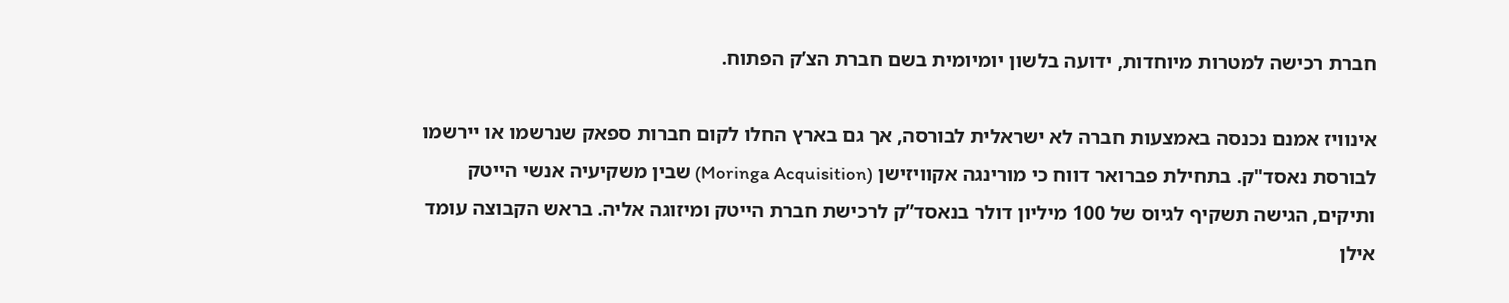חברת רכישה למטרות מיוחדות, ידועה בלשון יומיומית בשם חברת הצ’ק הפתוח.

אינוויז אמנם נכנסה באמצעות חברה לא ישראלית לבורסה, אך גם בארץ החלו לקום חברות ספאק שנרשמו או יירשמו לבורסת נאסד"ק. בתחילת פברואר דווח כי מורינגה אקוויזישן (Moringa Acquisition) שבין משקיעיה אנשי הייטק ותיקים, הגישה תשקיף לגיוס של 100 מיליון דולר בנאסד”ק לרכישת חברת הייטק ומיזוגה אליה. בראש הקבוצה עומד אילן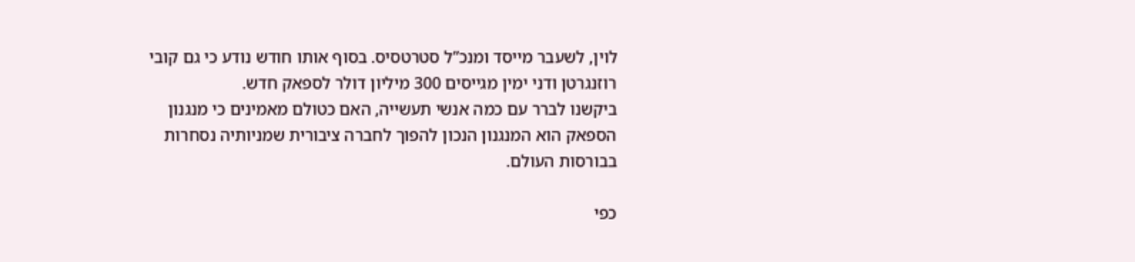לוין, לשעבר מייסד ומנכ”ל סטרטסיס. בסוף אותו חודש נודע כי גם קובי רוזנגרטן ודני ימין מגייסים 300 מיליון דולר לספאק חדש.
ביקשנו לברר עם כמה אנשי תעשייה, האם כטולם מאמינים כי מנגנון הספאק הוא המנגנון הנכון להפוך לחברה ציבורית שמניותיה נסחרות בבורסות העולם.

כפי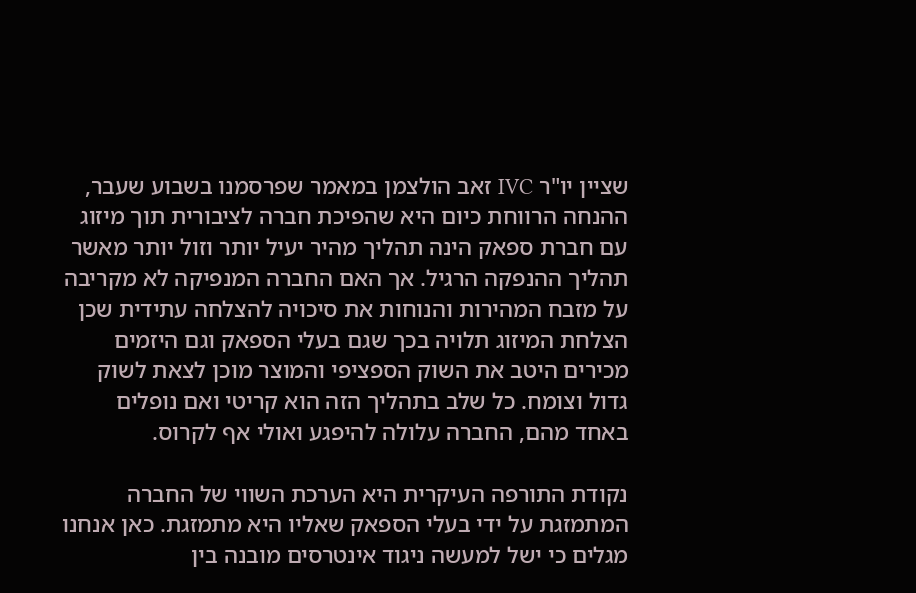שציין יו"ר IVC זאב הולצמן במאמר שפרסמנו בשבוע שעבר, ההנחה הרווחת כיום היא שהפיכת חברה לציבורית תוך מיזוג עם חברת ספאק הינה תהליך מהיר יעיל יותר וזול יותר מאשר תהליך ההנפקה הרגיל. אך האם החברה המנפיקה לא מקריבה על מזבח המהירות והנוחות את סיכויה להצלחה עתידית שכן הצלחת המיזוג תלויה בכך שגם בעלי הספאק וגם היזמים מכירים היטב את השוק הספציפי והמוצר מוכן לצאת לשוק גדול וצומח. כל שלב בתהליך הזה הוא קריטי ואם נופלים באחד מהם, החברה עלולה להיפגע ואולי אף לקרוס.

נקודת התורפה העיקרית היא הערכת השווי של החברה המתמזגת על ידי בעלי הספאק שאליו היא מתמזגת. כאן אנחנו מגלים כי ישל למעשה ניגוד אינטרסים מובנה בין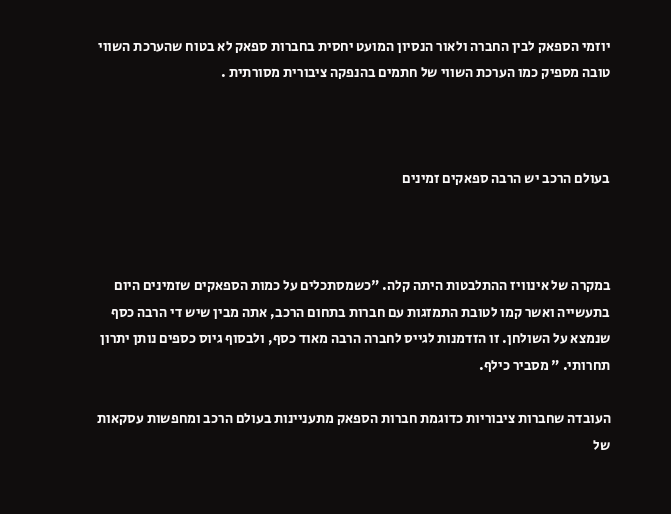יוזמי הספאק לבין החברה ולאור הנסיון המועט יחסית בחברות ספאק לא בטוח שהערכת השווי טובה מספיק כמו הערכת השווי של חתמים בהנפקה ציבורית מסורתית .



בעולם הרכב יש הרבה ספאקים זמינים



במקרה של אינוויז ההתלבטות היתה קלה. "כשמסתכלים על כמות הספאקים שזמינים היום בתעשייה ואשר קמו לטובת התמזגות עם חברות בתחום הרכב, אתה מבין שיש די הרבה כסף שנמצא על השולחן. זו הזדמנות לגייס לחברה הרבה מאוד כסף, ולבסוף גיוס כספים נותן יתרון תחרותי. " מסביר כילף.

העובדה שחברות ציבוריות כדוגמת חברות הספאק מתעניינות בעולם הרכב ומחפשות עסקאות של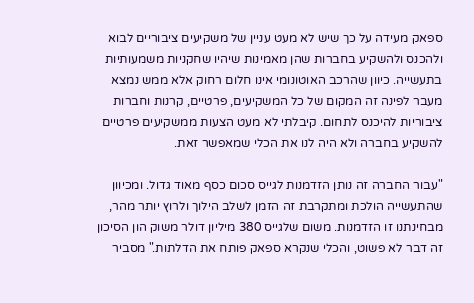ספאק מעידה על כך שיש לא מעט עניין של משקיעים ציבוריים לבוא ולהכנס ולהשקיע בחברות שהן מאמינות שיהיו שחקניות משמעותיות בתעשייה. כיוון שהרכב האוטונומי אינו חלום רחוק אלא ממש נמצא מעבר לפינה זה המקום של כל המשקיעים, פרטיים, קרנות וחברות ציבוריות להיכנס לתחום. קיבלתי לא מעט הצעות ממשקיעים פרטיים להשקיע בחברה ולא היה לנו את הכלי שמאפשר זאת.

"עבור החברה זה נותן הזדמנות לגייס סכום כסף מאוד גדול. ומכיוון שהתעשייה הולכת ומתקרבת זה הזמן לשלב הילוך ולרוץ יותר מהר, מבחינתנו זו הזדמנות. משום שלגייס 380 מיליון דולר משוק הון הסיכון זה דבר לא פשוט, והכלי שנקרא ספאק פותח את הדלתות." מסביר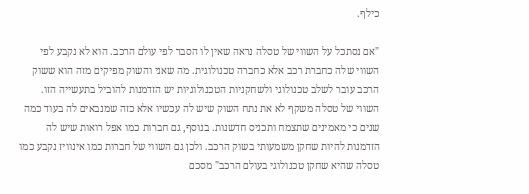כילף.

"אם נסתכל על השווי של טסלה נראה שאין לו הסבר לפי עולם הרכב. הוא לא נקבע לפי השווי שלה כחברת רכב אלא כחברה טכנולוגית. מה שאני והשוק מפיקים מזה הוא ששוק הרכב עובר לשלב טכנולוגי ולשחקניות הטכנולוגיות יש הזדמנות להוביל בתעשייה הזו. השווי של טסלה משקף לא את נתח השוק שיש לה עכשיו אלא כזה שמנבאים לה בעוד כמה שנים כי מאמינים שתצמח ותכניס חדשנות. בנוסף, גם חברות כמו אפל רואות שיש לה הזדמנות להיות שחקן משמעותי בשוק הרכב. ולכן גם השווי של חברות כמו אינוויז נקבע כמו טסלה שהיא שחקן טכנולוגי בעולם הרכב" מסכם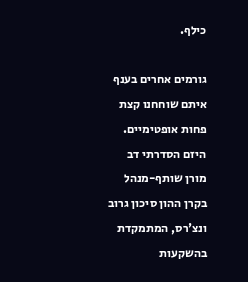כילף.

גורמים אחרים בענף איתם שוחחנו קצת פחות אופטימיים. היזם הסדרתי דב מורן שותף-מנהל בקרן ההון סיכון גרוב ונצ'רס, המתמקדת בהשקעות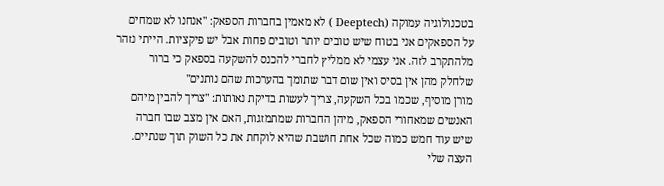בטכנולוגיה עמוקה (Deeptech ) לא מאמין בחברות הספאק: "אנחנו לא שמחים על הספאקים אני בטוח שיש טובים יותר וטובים פחות אבל יש פיקציות. הייתי נזהר מלהתקרב לזה. אני עצמי לא ממליץ לחברי להכנס להשקעה בספאק כי ברור שלחלק מהן אין בסיס ואין שום דבר שתומך בהערכות שהם נותנים"
מורן מוסיף, שכמו בכל השקעה, צריך לעשות בדיקת נאותות: "צריך להבין מיהם האנשים שמאחורי הספאק, מיהן החברות שמתמזגות, האם אין מצב שבו חברה שיש עוד חמש כמוה שכל אחת חושבת שהיא לוקחת את כל השוק תוך שנתיים. העצה שלי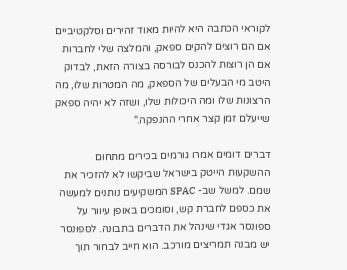לקוראי הכתבה היא להיות מאוד זהירים וסלקטיביים אם הם רוצים להקים ספאק, והמלצה שלי לחברות אם הן רוצות להכנס לבורסה בצורה הזאת, לבדוק היטב מי הבעלים של הספאק, מה המטרות שלו, מה הרצונות שלו ומה היכולות שלו, ושזה לא יהיה ספאק שייעלם זמן קצר אחרי ההנפקה."

דברים דומים אמרו גורמים בכירים מתחום ההשקעות הייטק בישראל שביקשו לא להזכיר את שמם. למשל שב- SPAC המשקיעים נותנים למעשה את כספם לחברת קש, וסומכים באופן עיוור על ספונסר אגדי שינהל את הדברים בתבונה. לספונסר יש מבנה תמריצים מורכב. הוא חייב לבחור תוך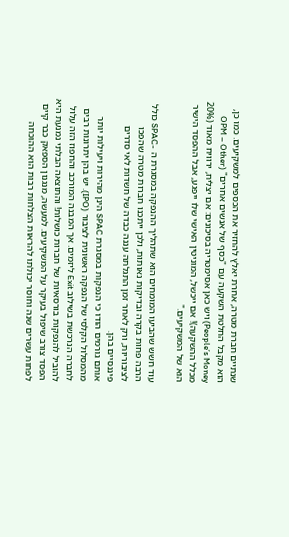שנתיים חברת מטרה, אחרת יאלץ להחזיר את הכספים למשקיעים. כמו כן, הוא מקבל החלטת השקעה עם "כסף של אנשים אחרים" (OPM – Other People’s Money) ויש כאן אסימטריה בסיכונים: אם יצליח, ירוויח מאוד (20% מכלל ההשקעה)! אם ייכשל, המוניטין האישי שלו ייפגע, אבל ההפסד הישיר הוא של המשקיעים."

עוד חשש שהביעו המומחים הוא שתהליך ההנפקה במסגרת ה -SPAC כולל הרבה פחות בקרה ובדיקות נאותות, ולכן ייתכנו חברות מטרה שהפכו לציבוריות, ורק לאחר זמן התגלתה עננה כבדה של חשדות לאי סדרים פיננסיים בהן.
אותם גורמים הודו כי הנפקות במסגרת SPAC הינן מהירות ויעילות יותר מהמסלול הקלסי של הנפקה ראשונית לציבור (IPO). יש בהן יתרונות רבים לחברה הנרכשת בשילוב Exit ליזמים. אך המבנה המורכב והחפוז הזה עלול להוביל להנפקות בורסאיות של חברות כושלות! והתוצאה הבלתי נמנעת היא הפסד צורב שיפול בעיקר על המשקיעים. למעשה, מנגנון הספאק כבר קיים לפחות עשרים שנה וחוסר יכולתו להראות הצלחות רבות הוא ההוכחה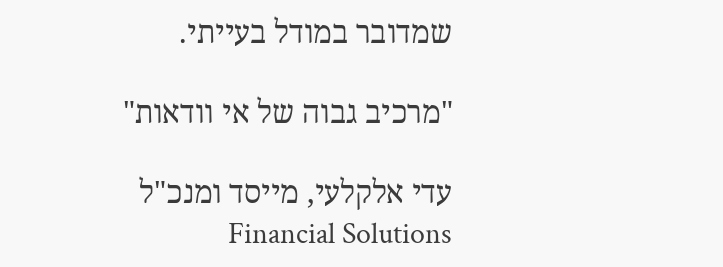שמדובר במודל בעייתי.

"מרכיב גבוה של אי וודאות"

עדי אלקלעי, מייסד ומנכ"ל Financial Solutions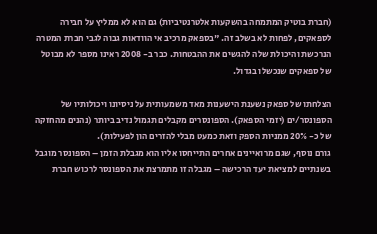(חברת בוטיק המתמחה בהשקעות אלטרנטיביות) גם הוא לא ממליץ על חבירה לספאקים, לפחות לא בשלב זה. "בספאק מרכיב אי הוודאות גבוה לגבי חברת המטרה הנרכשת והיכולת שלה להגשים את ההבטחות. כבר ב- 2008 ראינו מספר לא מבוטל של ספאקים שנכשלו בגדול.

הצלחתו של ספאק נשענת הישענות מאד משמעותית על ניסיונו ויכולותיו של הספונסר/ים (יזמי הספאק). הספונסרים מקבלים תגמול נדיב ביותר (נהנים מהחזקה של כ- 20% ממניות הספק וזאת כמעט מבלי להזרים הון לפעילות).
גורם נוסף, שגם מרואיינים אחרים התייחסו אליו הוא מגבלת הזמן – הספונסר מוגבל בשנתיים למציאת יעד הרכישה – מגבלה זו מתמרצת את הספונסר לרכוש חברת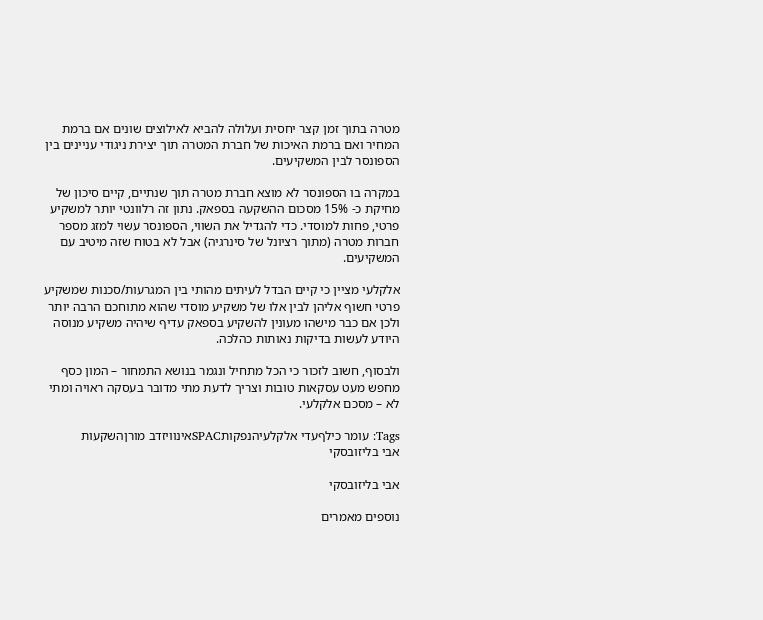מטרה בתוך זמן קצר יחסית ועלולה להביא לאילוצים שונים אם ברמת המחיר ואם ברמת האיכות של חברת המטרה תוך יצירת ניגודי עניינים בין הספונסר לבין המשקיעים.

במקרה בו הספונסר לא מוצא חברת מטרה תוך שנתיים, קיים סיכון של מחיקת כ- 15% מסכום ההשקעה בספאק. נתון זה רלוונטי יותר למשקיע פרטי, פחות למוסדי. כדי להגדיל את השווי, הספונסר עשוי למזג מספר חברות מטרה (מתוך רציונל של סינרגיה) אבל לא בטוח שזה מיטיב עם המשקיעים.

אלקלעי מציין כי קיים הבדל לעיתים מהותי בין המגרעות/סכנות שמשקיע פרטי חשוף אליהן לבין אלו של משקיע מוסדי שהוא מתוחכם הרבה יותר ולכן אם כבר מישהו מעונין להשקיע בספאק עדיף שיהיה משקיע מנוסה היודע לעשות בדיקות נאותות כהלכה.

ולבסוף, חשוב לזכור כי הכל מתחיל ונגמר בנושא התמחור – המון כסף מחפש מעט עסקאות טובות וצריך לדעת מתי מדובר בעסקה ראויה ומתי לא – מסכם אלקלעי.

Tags: עומר כילףעדי אלקלעיהנפקותSPACאינוויזדב מורןהשקעות
אבי בליזובסקי

אבי בליזובסקי

נוספים מאמרים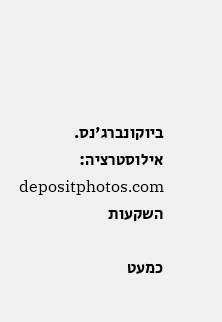ביוקונברג'נס. אילוסטרציה: depositphotos.com
השקעות

כמעט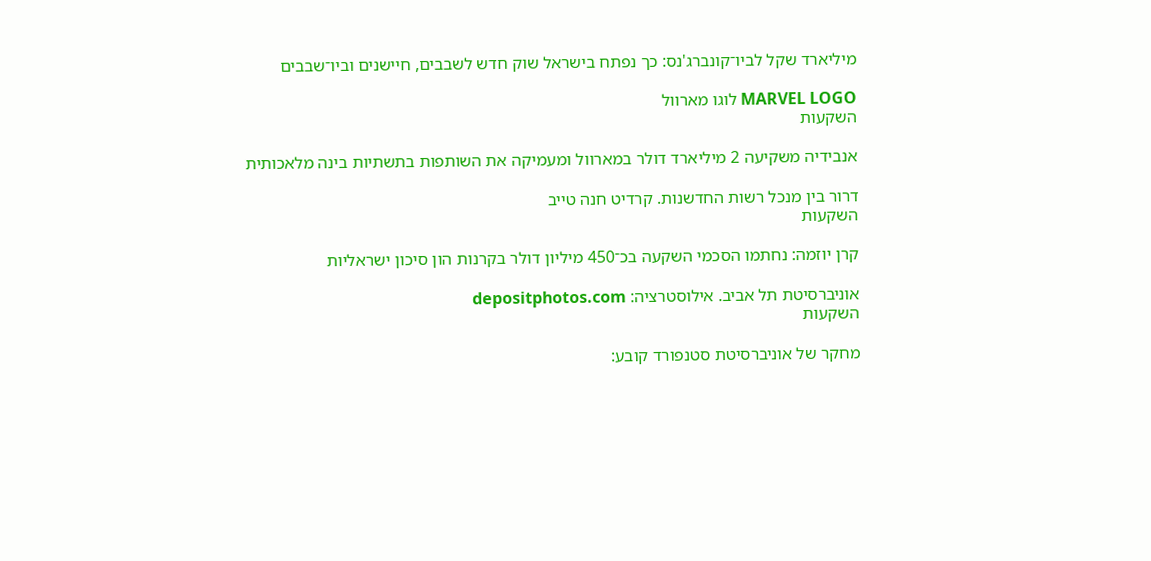מיליארד שקל לביו־קונברג'נס: כך נפתח בישראל שוק חדש לשבבים, חיישנים וביו־שבבים

MARVEL LOGO לוגו מארוול
השקעות

אנבידיה משקיעה 2 מיליארד דולר במארוול ומעמיקה את השותפות בתשתיות בינה מלאכותית

דרור בין מנכל רשות החדשנות. קרדיט חנה טייב
השקעות

קרן יוזמה: נחתמו הסכמי השקעה בכ־450 מיליון דולר בקרנות הון סיכון ישראליות

אוניברסיטת תל אביב. אילוסטרציה: depositphotos.com
השקעות

מחקר של אוניברסיטת סטנפורד קובע: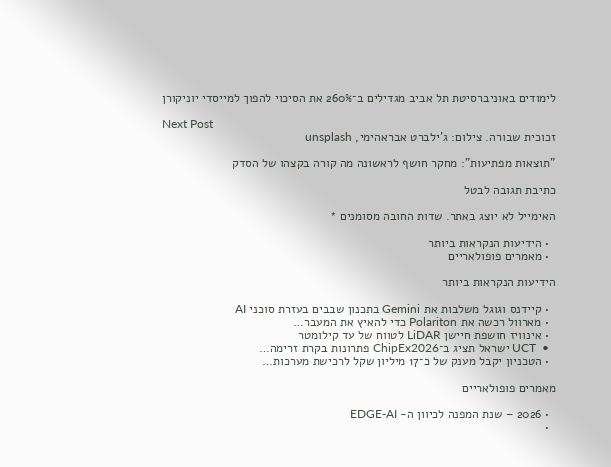לימודים באוניברסיטת תל אביב מגדילים ב־260% את הסיכוי להפוך למייסדי יוניקורן

Next Post
זכוכית שבורה. צילום: ג'ילברט אבראהימי, unsplash

"תוצאות מפתיעות": מחקר חושף לראשונה מה קורה בקצהו של הסדק

כתיבת תגובה לבטל

האימייל לא יוצג באתר. שדות החובה מסומנים *

  • הידיעות הנקראות ביותר
  • מאמרים פופולאריים

הידיעות הנקראות ביותר

  • קיידנס וגוגל משלבות את Gemini בתכנון שבבים בעזרת סוכני AI
  • מארוול רכשה את Polariton כדי להאיץ את המעבר…
  • אינוויז חושפת חיישן LiDAR לטווח של עד קילומטר
  •  UCT ישראל תציג ב־ChipEx2026 פתרונות בקרת זרימה…
  • הטכניון יקבל מענק של כ־17 מיליון שקל לרכישת מערכות…

מאמרים פופולאריים

  • 2026 – שנת המפנה לכיוון ה- EDGE-AI
  •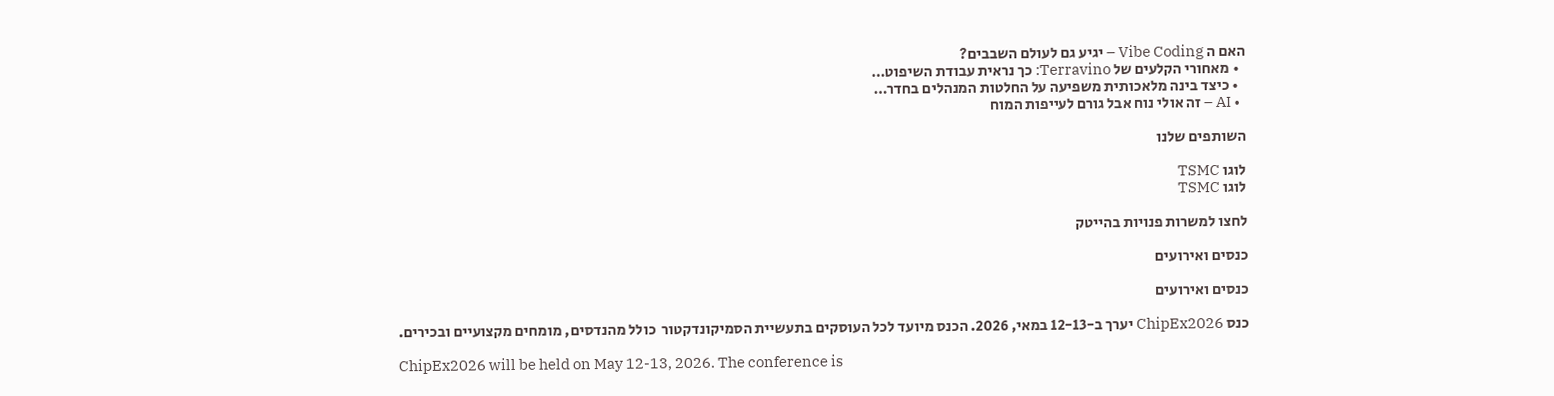האם ה Vibe Coding – יגיע גם לעולם השבבים?
  • מאחורי הקלעים של Terravino: כך נראית עבודת השיפוט…
  • כיצד בינה מלאכותית משפיעה על החלטות המנהלים בחדר…
  • AI – זה אולי נוח אבל גורם לעייפות המוח

השותפים שלנו

לוגו TSMC
לוגו TSMC

לחצו למשרות פנויות בהייטק

כנסים ואירועים

כנסים ואירועים

כנס ChipEx2026 יערך ב-12-13 במאי, 2026. הכנס מיועד לכל העוסקים בתעשיית הסמיקונדקטור  כולל מהנדסים, מומחים מקצועיים ובכירים.

ChipEx2026 will be held on May 12-13, 2026. The conference is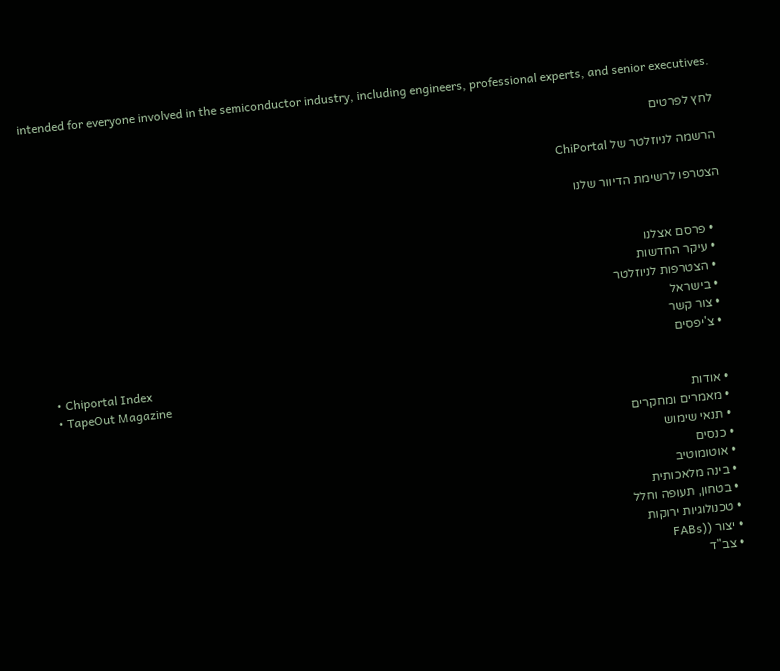intended for everyone involved in the semiconductor industry, including engineers, professional experts, and senior executives.

לחץ לפרטים

הרשמה לניוזלטר של ChiPortal

הצטרפו לרשימת הדיוור שלנו


    • פרסם אצלנו
    • עיקר החדשות
    • הצטרפות לניוזלטר
    • בישראל
    • צור קשר
    • צ'יפסים
    • Chiportal Index
    • TapeOut Magazine
    • אודות
    • מאמרים ומחקרים
    • תנאי שימוש
    • כנסים
    • אוטומוטיב
    • בינה מלאכותית
    • בטחון, תעופה וחלל
    • טכנולוגיות ירוקות
    • יצור ((FABs
    • צב"ד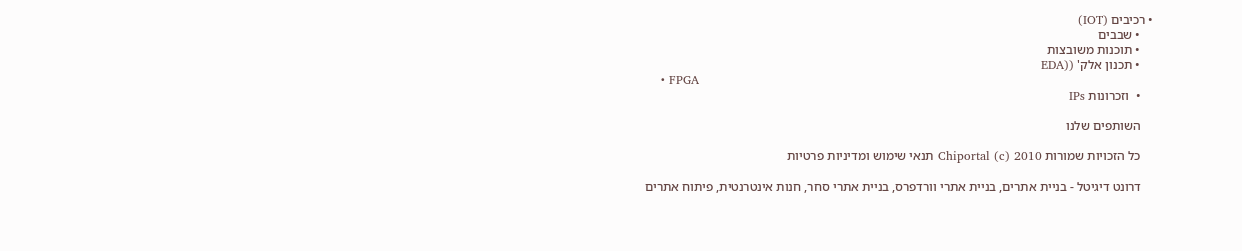• רכיבים (IOT)
    • שבבים
    • תוכנות משובצות
    • תכנון אלק' ((EDA
    • FPGA
    •  וזכרונות IPs

    השותפים שלנו

    כל הזכויות שמורות Chiportal (c) 2010 תנאי שימוש ומדיניות פרטיות

    דרונט דיגיטל - בניית אתרים, בניית אתרי וורדפרס, בניית אתרי סחר, חנות אינטרנטית, פיתוח אתרים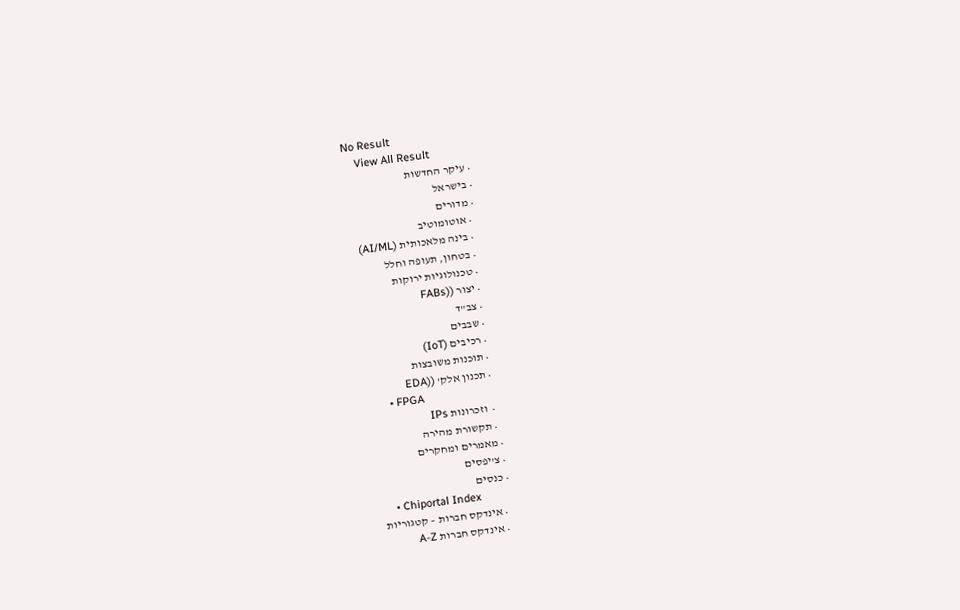No Result
    View All Result
    • עיקר החדשות
    • בישראל
    • מדורים
      • אוטומוטיב
      • בינה מלאכותית (AI/ML)
      • בטחון, תעופה וחלל
      • טכנולוגיות ירוקות
      • יצור ((FABs
      • צב"ד
      • שבבים
      • רכיבים (IoT)
      • תוכנות משובצות
      • תכנון אלק' ((EDA
      • FPGA
      •  וזכרונות IPs
      • תקשורת מהירה
    • מאמרים ומחקרים
    • צ'יפסים
    • כנסים
    • Chiportal Index
      • אינדקס חברות – קטגוריות
      • אינדקס חברות A-Z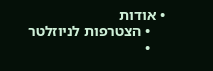• אודות
    • הצטרפות לניוזלטר
    •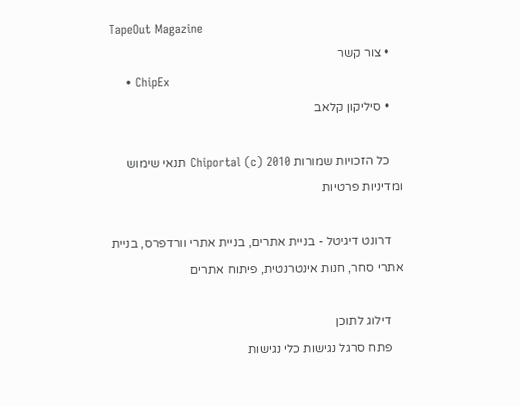TapeOut Magazine
    • צור קשר
    • ChipEx
    • סיליקון קלאב

    כל הזכויות שמורות Chiportal (c) 2010 תנאי שימוש ומדיניות פרטיות

    דרונט דיגיטל - בניית אתרים, בניית אתרי וורדפרס, בניית אתרי סחר, חנות אינטרנטית, פיתוח אתרים

    דילוג לתוכן
    פתח סרגל נגישות כלי נגישות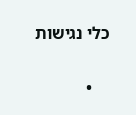כלי נגישות

    •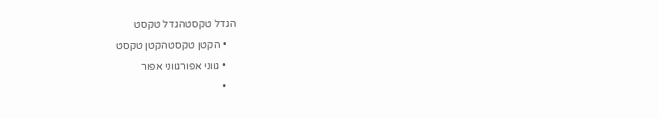הגדל טקסטהגדל טקסט
    • הקטן טקסטהקטן טקסט
    • גווני אפורגווני אפור
    •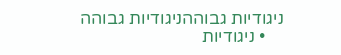ניגודיות גבוההניגודיות גבוהה
    • ניגודיות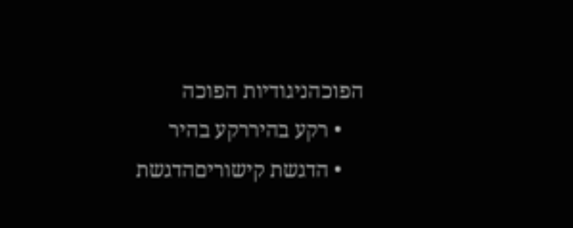הפוכהניגודיות הפוכה
    • רקע בהיררקע בהיר
    • הדגשת קישוריםהדגשת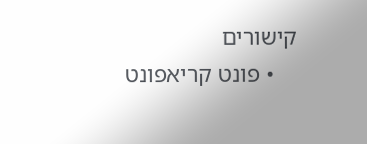קישורים
    • פונט קריאפונט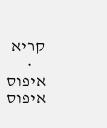קריא
    • איפוס איפוס